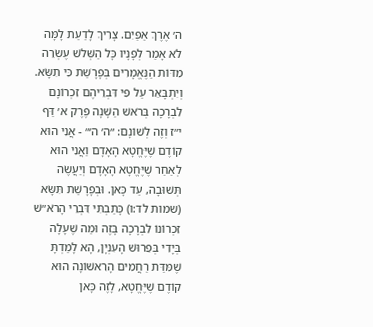ה׳ אֶרֶךְ אַפַּיִם. צָרִיךְ לָדַעַת לָמָּה לֹא אָמַר לְפָנָיו כָּל הַשְּׁלֹשׁ עֶשְׂרֵה מִדּוֹת הַנֶּאֱמָרִים בְּפָרָשַׁת כִּי תִשָּׂא. וְיִתְבָּאֵר עַל פִּי דִּבְרֵיהֶם זִכְרוֹנָם לִבְרָכָה בְּרֹאשׁ הַשָּׁנָה פֶּרֶק א׳ דַּף י״ז וְזֶה לְשׁוֹנָם: ״ה׳ ה׳״ - אֲנִי הוּא קוֹדֶם שֶׁיֶּחֱטָא הָאָדָם וַאֲנִי הוּא לְאַחַר שֶׁיֶּחֱטָא הָאָדָם וְיַעֲשֶׂה תְּשׁוּבָה, עַד כָּאן. וּבְפָרָשַׁת תִּשָּׂא (שמות לד:ו) כָּתַבְתִּי דִּבְרֵי הָרֹא״שׁ זִכְרוֹנוֹ לִבְרָכָה בָּזֶה וּמַה שֶׁעָלָה בְּיָדִי בְּפֵרוּשׁ הָעִנְיָן, הָא לָמַדְתָּ שֶׁמִּדַּת רַחֲמִים הָרִאשׁוֹנָה הוּא קוֹדֶם שֶׁיֶּחֱטָא, לָזֶה כָּאן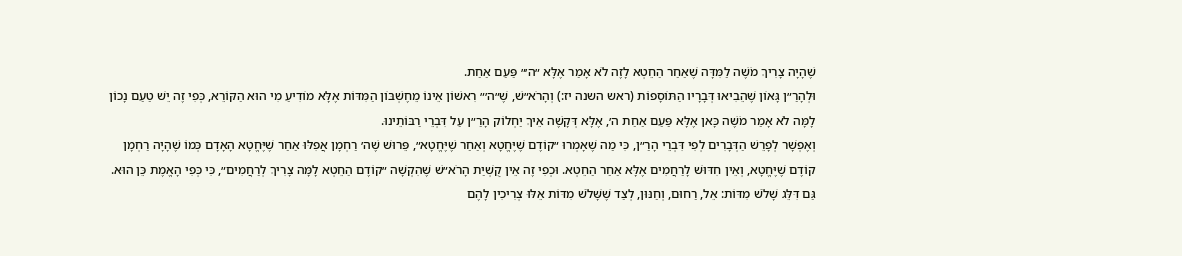שֶׁהָיָה צָרִיךְ מֹשֶׁה לַמִּדָּה שֶׁאַחַר הַחֵטְא לָזֶה לֹא אָמַר אֶלָּא ״ה׳״ פַּעַם אַחַת.
וּלְהָרַ״ן גָּאוֹן שֶׁהֵבִיאוּ דְּבָרָיו הַתּוֹסָפוֹת (ראש השנה יז:) וְהָרֹא״שׁ, שֶׁ״ה׳״ רִאשׁוֹן אֵינוֹ מֵחֶשְׁבּוֹן הַמִּדּוֹת אֶלָּא מוֹדִיעַ מִי הוּא הַקּוֹרֵא, כְּפִי זֶה יֵשׁ טַעַם נָכוֹן לָמָּה לֹא אָמַר מֹשֶׁה כָּאן אֶלָּא פַּעַם אַחַת ה׳, אֶלָּא דְּקָשֶׁה אֵיךְ יַחְלוֹק הָרַ״ן עַל דִּבְרֵי רַבּוֹתֵינוּ.
וְאֶפְשָׁר לְפָרֵשׁ הַדְּבָרִים לְפִי דִּבְרֵי הָרַ״ן, כִּי מַה שֶׁאָמְרוּ ״קוֹדֶם שֶׁיֶּחֱטָא וְאַחַר שֶׁיֶּחֱטָא״, פֵּרוּשׁ שֶׁה׳ רַחְמָן אֲפִלּוּ אַחַר שֶׁיֶּחֱטָא הָאָדָם כְּמוֹ שֶׁהָיָה רַחְמָן קוֹדֶם שֶׁיֶּחֱטָא, וְאֵין חִדּוּשׁ לָרַחֲמִים אֶלָּא אַחַר הַחֵטְא. וּכְפִי זֶה אֵין קֻשְׁיַת הָרֹא״שׁ שֶׁהִקְשָׁה ״קוֹדֶם הַחֵטְא לָמָּה צָרִיךְ לְרַחֲמִים״, כִּי כְּפִי הָאֱמֶת כֵּן הוּא. גַּם דִּלֵּג שָׁלֹשׁ מִדּוֹת: אֵל, רַחוּם, וְחַנּוּן, לְצַד שֶׁשָּׁלֹשׁ מִדּוֹת אֵלּוּ צְרִיכִין לָהֶם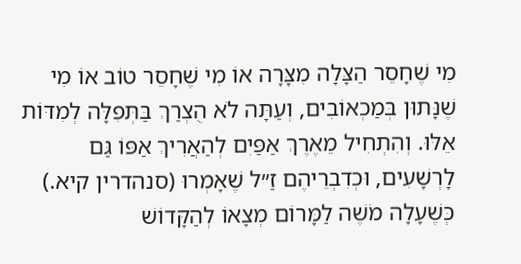מִי שֶׁחָסֵר הַצָּלָה מִצָּרָה אוֹ מִי שֶׁחָסֵר טוֹב אוֹ מִי שֶׁנָּתוּן בְּמַכְאוֹבִים, וְעַתָּה לֹא הֻצְרַךְ בַּתְּפִלָּה לְמִדּוֹת אֵלּוּ. וְהִתְחִיל מֵאֶרֶךְ אַפַּיִם לְהַאֲרִיךְ אַפּוֹ גַּם לָרְשָׁעִים, וּכְדִבְרֵיהֶם זַ״ל שֶׁאָמְרוּ (סנהדרין קיא.) כְּשֶׁעָלָה מֹשֶׁה לַמָּרוֹם מְצָאוֹ לְהַקָּדוֹשׁ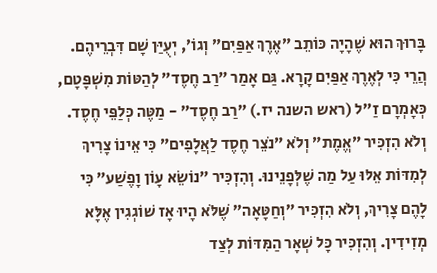בָּרוּךְ הוּא שֶׁהָיָה כּוֹתֵב ״אֶרֶךְ אַפַּיִם״ וְגוֹ׳, יְעֻיַּן שָׁם דִּבְרֵיהֶם. הֲרֵי כִּי לְאֶרֶךְ אַפַּיִם קָרָא. גַּם אָמַר ״רַב חֶסֶד״ לְהַטּוֹת מִשְׁפָּטָם, כְּאָמְרָם זַ״ל (ראש השנה יז.) ״רַב חֶסֶד״ - מַטֶּה כְּלַפֵּי חֶסֶד. וְלֹא הִזְכִּיר ״אֱמֶת״ וְלֹא ״נֹצֵר חֶסֶד לַאֲלָפִים״ כִּי אֵינוֹ צָרִיךְ לְמִדּוֹת אֵלּוּ עַל מַה שֶׁלְּפָנֵינוּ. וְהִזְכִּיר ״נוֹשֵׂא עָוֹן וָפֶשַׁע״ כִּי לָהֶם צָרִיךְ, וְלֹא הִזְכִּיר ״וְחַטָּאָה״ שֶׁלֹּא הָיוּ אָז שׁוֹגְגִין אֶלָּא מְזִידִין. וְהִזְכִּיר כָּל שְׁאָר הַמִּדּוֹת לְצַד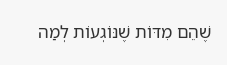שֶׁהֵם מִדּוֹת שֶׁנּוֹגְעוֹת לְמַה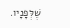שֶׁלְּפָנָיו.